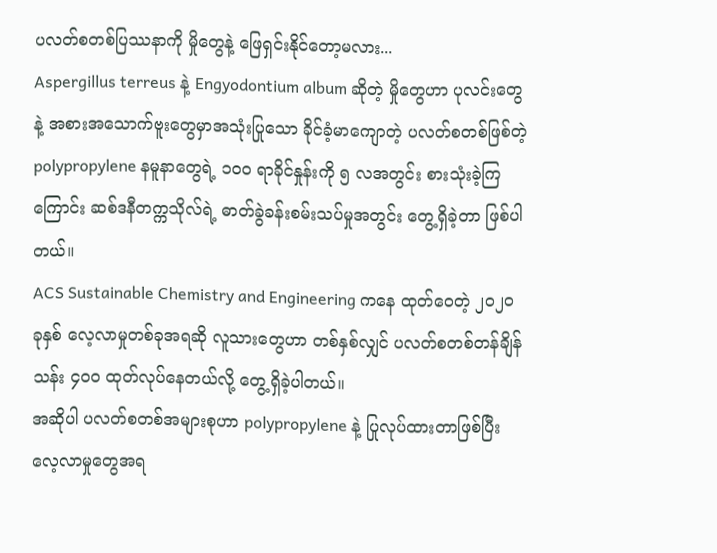ပလတ်စတစ်ပြဿနာကို မှိုတွေနဲ့ ဖြေရှင်းနိုင်တော့မလား...
Aspergillus terreus နဲ့ Engyodontium album ဆိုတဲ့ မှိုတွေဟာ ပုလင်းတွေနဲ့ အစားအသောက်ဗူးတွေမှာအသုံးပြုသော ခိုင်ခံ့မာကျောတဲ့ ပလတ်စတစ်ဖြစ်တဲ့ polypropylene နမူနာတွေရဲ့ ၁၀၀ ရာခိုင်နှုန်းကို ၅ လအတွင်း စားသုံးခဲ့ကြကြောင်း ဆစ်ဒနီတက္ကသိုလ်ရဲ့ ဓာတ်ခွဲခန်းစမ်းသပ်မှုအတွင်း တွေ့ရှိခဲ့တာ ဖြစ်ပါတယ်။
ACS Sustainable Chemistry and Engineering ကနေ ထုတ်ဝေတဲ့ ၂၀၂၀ ခုနှစ် လေ့လာမှုတစ်ခုအရဆို လူသားတွေဟာ တစ်နှစ်လျှင် ပလတ်စတစ်တန်ချိန် သန်း ၄၀၀ ထုတ်လုပ်နေတယ်လို့ တွေ့ရှိခဲ့ပါတယ်။
အဆိုပါ ပလတ်စတစ်အများစုဟာ polypropylene နဲ့ ပြုလုပ်ထားတာဖြစ်ပြီး လေ့လာမှုတွေအရ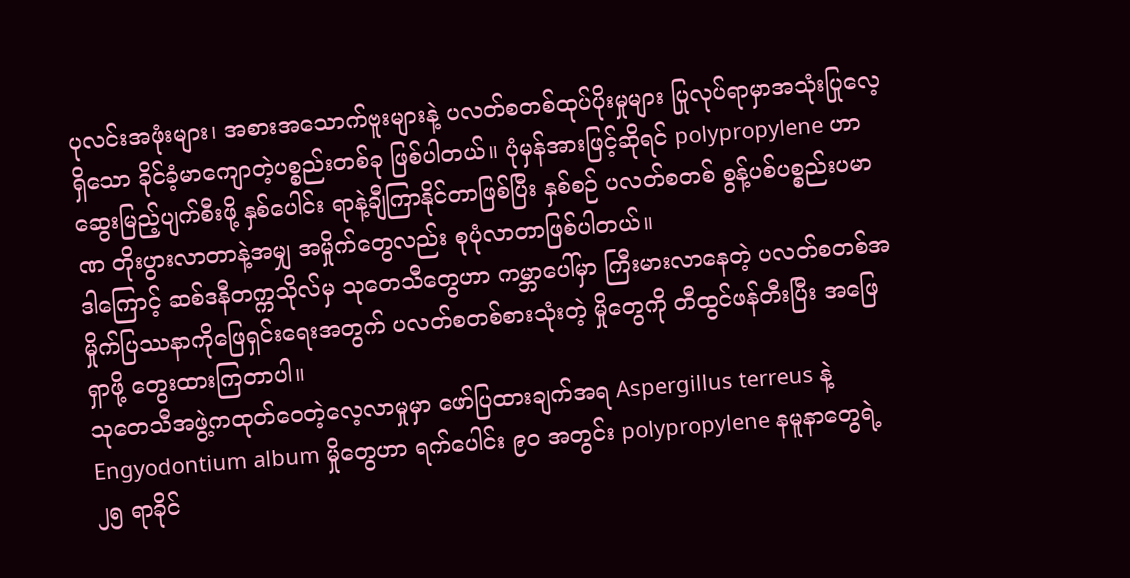ပုလင်းအဖုံးများ၊ အစားအသောက်ဗူးများနဲ့ ပလတ်စတစ်ထုပ်ပိုးမှုများ ပြုလုပ်ရာမှာအသုံးပြုလေ့ရှိသော ခိုင်ခံ့မာကျောတဲ့ပစ္စည်းတစ်ခု ဖြစ်ပါတယ်။ ပုံမှန်အားဖြင့်ဆိုရင် polypropylene ဟာ ဆွေးမြည့်ပျက်စီးဖို့ နှစ်ပေါင်း ရာနဲ့ချီကြာနိုင်တာဖြစ်ပြီး နှစ်စဉ် ပလတ်စတစ် စွန့်ပစ်ပစ္စည်းပမာဏ တိုးပွားလာတာနဲ့အမျှ အမှိုက်တွေလည်း စုပုံလာတာဖြစ်ပါတယ်။
ဒါကြောင့် ဆစ်ဒနီတက္ကသိုလ်မှ သုတေသီတွေဟာ ကမ္ဘာပေါ်မှာ ကြီးမားလာနေတဲ့ ပလတ်စတစ်အမှိုက်ပြဿနာကိုဖြေရှင်းရေးအတွက် ပလတ်စတစ်စားသုံးတဲ့ မှိုတွေကို တီထွင်ဖန်တီးပြီး အဖြေရှာဖို့ တွေးထားကြတာပါ။
သုတေသီအဖွဲ့ကထုတ်ဝေတဲ့လေ့လာမှုမှာ ဖော်ပြထားချက်အရ Aspergillus terreus နဲ့ Engyodontium album မှိုတွေဟာ ရက်ပေါင်း ၉၀ အတွင်း polypropylene နမူနာတွေရဲ့ ၂၅ ရာခိုင်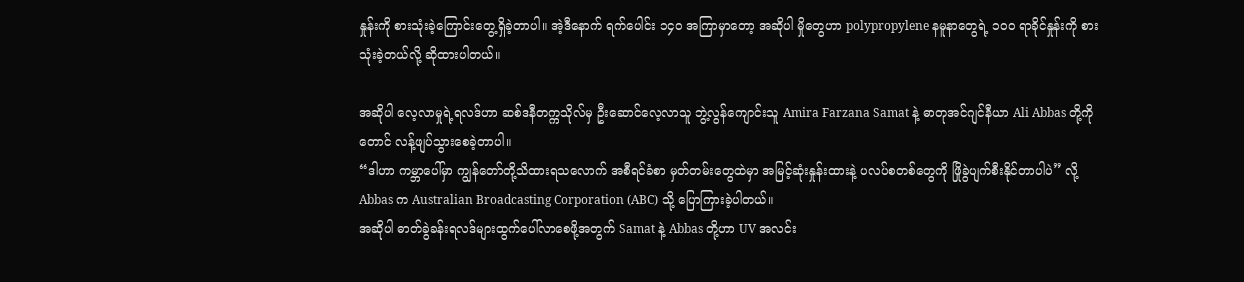နှုန်းကို စားသုံးခဲ့ကြောင်းတွေ့ရှိခဲ့တာပါ။ အဲ့ဒီနောက် ရက်ပေါင်း ၁၄၀ အကြာမှာတော့ အဆိုပါ မှိုတွေဟာ polypropylene နမူနာတွေရဲ့ ၁၀၀ ရာခိုင်နှုန်းကို စားသုံးခဲ့တယ်လို့ ဆိုထားပါတယ်။

အဆိုပါ လေ့လာမှုရဲ့ရလဒ်ဟာ ဆစ်ဒနီတက္ကသိုလ်မှ ဦးဆောင်လေ့လာသူ ဘွဲ့လွန်ကျောင်းသူ Amira Farzana Samat နဲ့ ဓာတုအင်ဂျင်နီယာ Ali Abbas တို့ကိုတောင် လန့်ဖျပ်သွားစေခဲ့တာပါ။
“ဒါဟာ ကမ္ဘာပေါ်မှာ ကျွန်တော်တို့သိထားရသလောက် အစီရင်ခံစာ မှတ်တမ်းတွေထဲမှာ အမြင့်ဆုံးနှုန်းထားနဲ့ ပလပ်စတစ်တွေကို ဖြိုခွဲပျက်စီးနိုင်တာပါပဲ” လို့ Abbas က Australian Broadcasting Corporation (ABC) သို့ ပြောကြားခဲ့ပါတယ်။
အဆိုပါ ဓာတ်ခွဲခန်းရလဒ်များထွက်ပေါ်လာစေဖို့အတွက် Samat နဲ့ Abbas တို့ဟာ UV အလင်း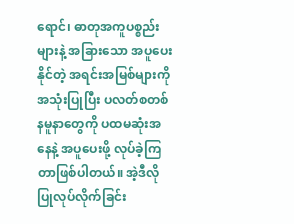ရောင်၊ ဓာတုအကူပစ္စည်းများနဲ့ အခြားသော အပူပေးနိုင်တဲ့ အရင်းအမြစ်များကို အသုံးပြုပြီး ပလတ်စတစ်နမူနာတွေကို ပထမဆုံးအနေနဲ့ အပူပေးဖို့ လုပ်ခဲ့ကြတာဖြစ်ပါတယ်။ အဲ့ဒီလိုပြုလုပ်လိုက်ခြင်း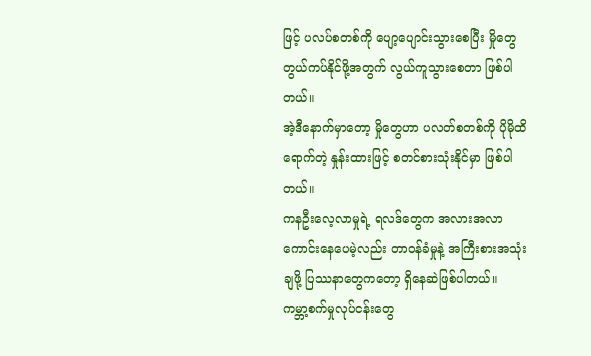ဖြင့် ပလပ်စတစ်ကို ပျော့ပျောင်းသွားစေပြီး မှိုတွေ တွယ်ကပ်နိုင်ဖို့အတွက် လွယ်ကူသွားစေတာ ဖြစ်ပါတယ်။
အဲ့ဒီနောက်မှာတော့ မှိုတွေဟာ ပလတ်စတစ်ကို ပိုမိုထိရောက်တဲ့ နှုန်းထားဖြင့် စတင်စားသုံးနိုင်မှာ ဖြစ်ပါတယ်။
ကနဦးလေ့လာမှုရဲ့ ရလဒ်တွေက အလားအလာကောင်းနေပေမဲ့လည်း တာဝန်ခံမှုနဲ့ အကြီးစားအသုံးချဖို့ ပြဿနာတွေကတော့ ရှိနေဆဲဖြစ်ပါတယ်။
ကမ္ဘာ့စက်မှုလုပ်ငန်းတွေ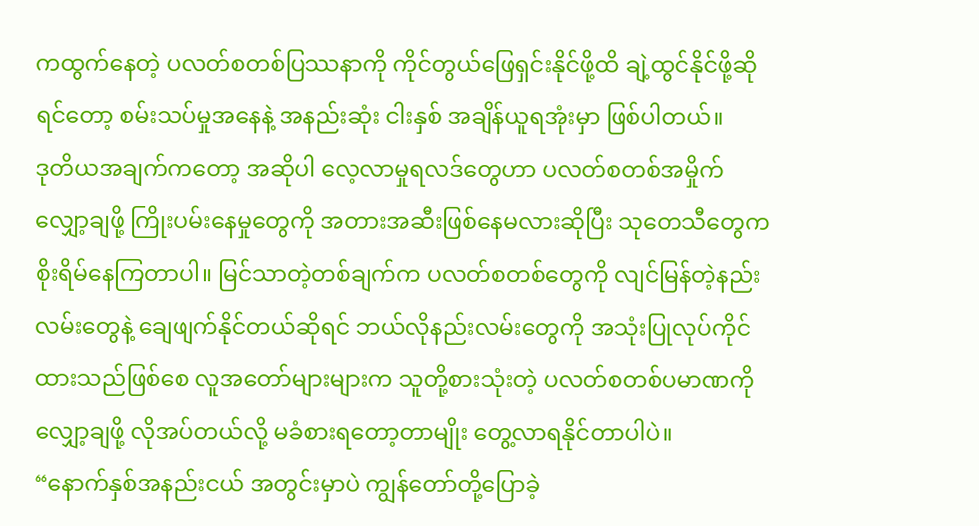ကထွက်နေတဲ့ ပလတ်စတစ်ပြဿနာကို ကိုင်တွယ်ဖြေရှင်းနိုင်ဖို့ထိ ချဲ့ထွင်နိုင်ဖို့ဆိုရင်တော့ စမ်းသပ်မှုအနေနဲ့ အနည်းဆုံး ငါးနှစ် အချိန်ယူရအုံးမှာ ဖြစ်ပါတယ်။
ဒုတိယအချက်ကတော့ အဆိုပါ လေ့လာမှုရလဒ်တွေဟာ ပလတ်စတစ်အမှိုက် လျှော့ချဖို့ ကြိုးပမ်းနေမှုတွေကို အတားအဆီးဖြစ်နေမလားဆိုပြီး သုတေသီတွေက စိုးရိမ်နေကြတာပါ။ မြင်သာတဲ့တစ်ချက်က ပလတ်စတစ်တွေကို လျင်မြန်တဲ့နည်းလမ်းတွေနဲ့ ချေဖျက်နိုင်တယ်ဆိုရင် ဘယ်လိုနည်းလမ်းတွေကို အသုံးပြုလုပ်ကိုင်ထားသည်ဖြစ်စေ လူအတော်များများက သူတို့စားသုံးတဲ့ ပလတ်စတစ်ပမာဏကို လျှော့ချဖို့ လိုအပ်တယ်လို့ မခံစားရတော့တာမျိုး တွေ့လာရနိုင်တာပါပဲ။
“နောက်နှစ်အနည်းငယ် အတွင်းမှာပဲ ကျွန်တော်တို့ပြောခဲ့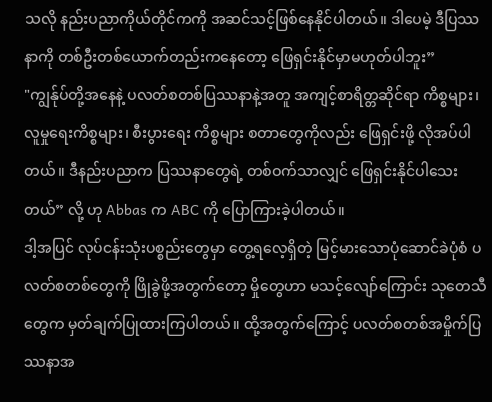သလို နည်းပညာကိုယ်တိုင်ကကို အဆင်သင့်ဖြစ်နေနိုင်ပါတယ်။ ဒါပေမဲ့ ဒီပြဿနာကို တစ်ဦးတစ်ယောက်တည်းကနေတော့ ဖြေရှင်းနိုင်မှာမဟုတ်ပါဘူး”
"ကျွန်ုပ်တို့အနေနဲ့ ပလတ်စတစ်ပြဿနာနဲ့အတူ အကျင့်စာရိတ္တဆိုင်ရာ ကိစ္စများ၊ လူမှုရေးကိစ္စများ၊ စီးပွားရေး ကိစ္စများ စတာတွေကိုလည်း ဖြေရှင်းဖို့ လိုအပ်ပါတယ်။ ဒီနည်းပညာက ပြဿနာတွေရဲ့ တစ်ဝက်သာလျှင် ဖြေရှင်းနိုင်ပါသေးတယ်” လို့ ဟု Abbas က ABC ကို ပြောကြားခဲ့ပါတယ်။
ဒါ့အပြင် လုပ်ငန်းသုံးပစ္စည်းတွေမှာ တွေ့ရလေ့ရှိတဲ့ မြင့်မားသောပုံဆောင်ခဲပုံစံ ပလတ်စတစ်တွေကို ဖြိုခွဲဖို့အတွက်တော့ မှိုတွေဟာ မသင့်လျော်ကြောင်း သုတေသီတွေက မှတ်ချက်ပြုထားကြပါတယ်။ ထို့အတွက်ကြောင့် ပလတ်စတစ်အမှိုက်ပြဿနာအ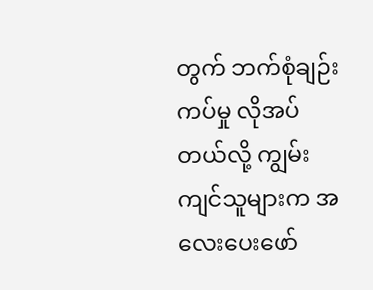တွက် ဘက်စုံချဉ်းကပ်မှု လိုအပ်တယ်လို့ ကျွမ်းကျင်သူများက အလေးပေးဖော်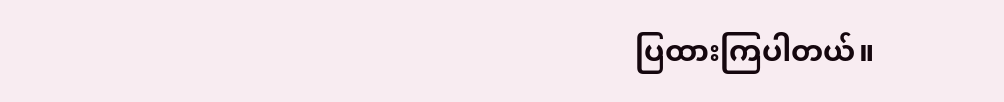ပြထားကြပါတယ်။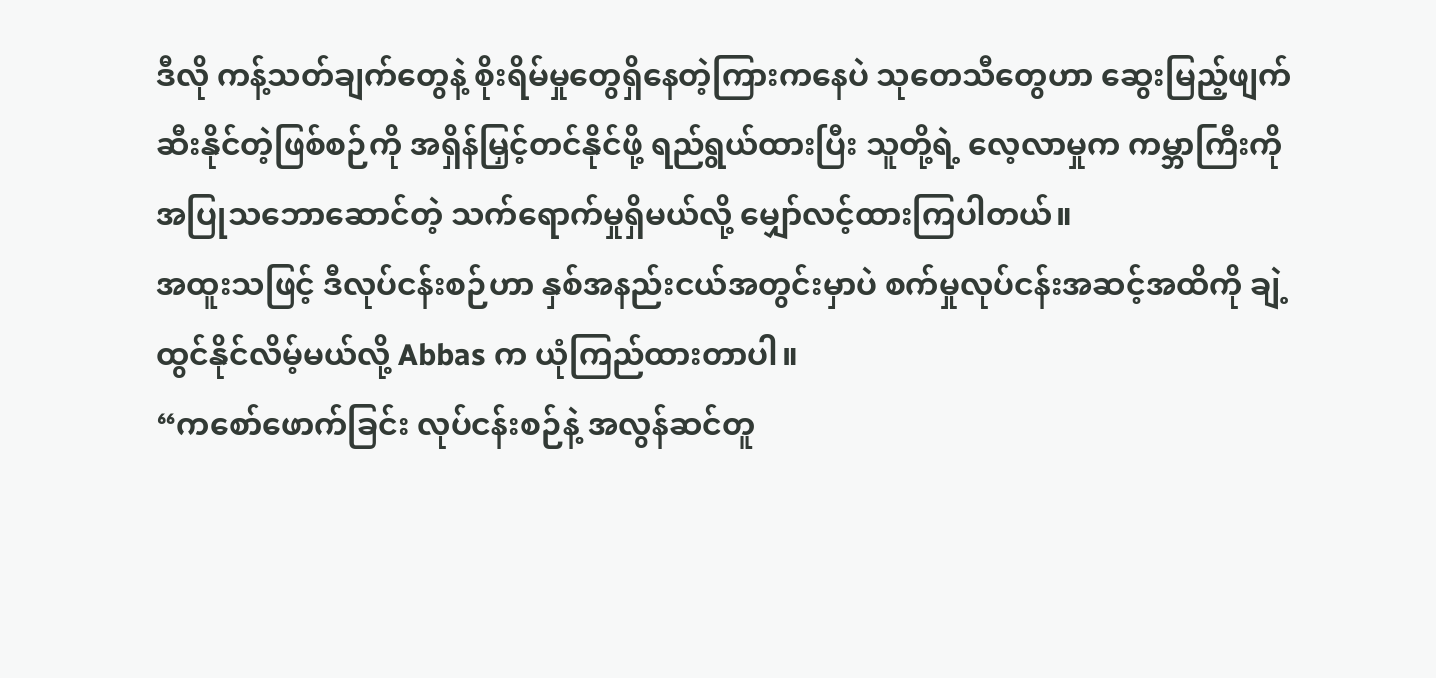ဒီလို ကန့်သတ်ချက်တွေနဲ့ စိုးရိမ်မှုတွေရှိနေတဲ့ကြားကနေပဲ သုတေသီတွေဟာ ဆွေးမြည့်ဖျက်ဆီးနိုင်တဲ့ဖြစ်စဉ်ကို အရှိန်မြှင့်တင်နိုင်ဖို့ ရည်ရွယ်ထားပြီး သူတို့ရဲ့ လေ့လာမှုက ကမ္ဘာကြီးကို အပြုသဘောဆောင်တဲ့ သက်ရောက်မှုရှိမယ်လို့ မျှော်လင့်ထားကြပါတယ်။
အထူးသဖြင့် ဒီလုပ်ငန်းစဉ်ဟာ နှစ်အနည်းငယ်အတွင်းမှာပဲ စက်မှုလုပ်ငန်းအဆင့်အထိကို ချဲ့ထွင်နိုင်လိမ့်မယ်လို့ Abbas က ယုံကြည်ထားတာပါ။
“ကစော်ဖောက်ခြင်း လုပ်ငန်းစဉ်နဲ့ အလွန်ဆင်တူ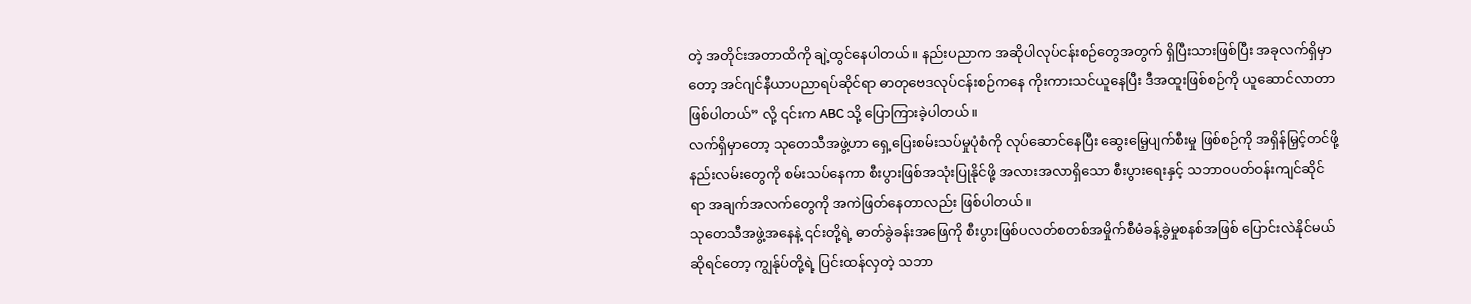တဲ့ အတိုင်းအတာထိကို ချဲ့ထွင်နေပါတယ်။ နည်းပညာက အဆိုပါလုပ်ငန်းစဉ်တွေအတွက် ရှိပြီးသားဖြစ်ပြီး အခုလက်ရှိမှာတော့ အင်ဂျင်နီယာပညာရပ်ဆိုင်ရာ ဓာတုဗေဒလုပ်ငန်းစဉ်ကနေ ကိုးကားသင်ယူနေပြီး ဒီအထူးဖြစ်စဉ်ကို ယူဆောင်လာတာဖြစ်ပါတယ်” လို့ ၎င်းက ABC သို့ ပြောကြားခဲ့ပါတယ်။
လက်ရှိမှာတော့ သုတေသီအဖွဲ့ဟာ ရှေ့ပြေးစမ်းသပ်မှုပုံစံကို လုပ်ဆောင်နေပြီး ဆွေးမြေ့ပျက်စီးမှု ဖြစ်စဉ်ကို အရှိန်မြှင့်တင်ဖို့ နည်းလမ်းတွေကို စမ်းသပ်နေကာ စီးပွားဖြစ်အသုံးပြုနိုင်ဖို့ အလားအလာရှိသော စီးပွားရေးနှင့် သဘာဝပတ်ဝန်းကျင်ဆိုင်ရာ အချက်အလက်တွေကို အကဲဖြတ်နေတာလည်း ဖြစ်ပါတယ်။
သုတေသီအဖွဲ့အနေနဲ့ ၎င်းတို့ရဲ့ ဓာတ်ခွဲခန်းအဖြေကို စီးပွားဖြစ်ပလတ်စတစ်အမှိုက်စီမံခန့်ခွဲမှုစနစ်အဖြစ် ပြောင်းလဲနိုင်မယ်ဆိုရင်တော့ ကျွန်ုပ်တို့ရဲ့ ပြင်းထန်လှတဲ့ သဘာ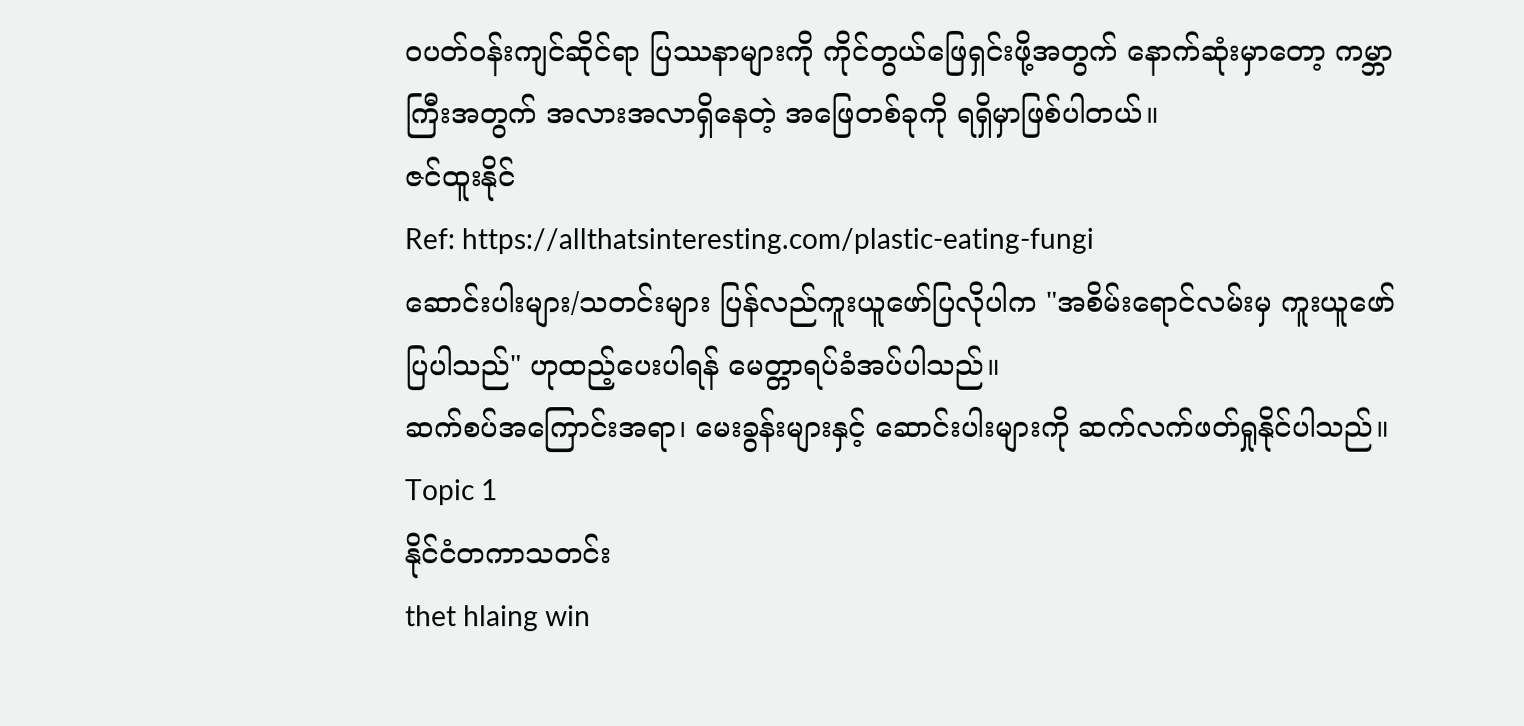ဝပတ်ဝန်းကျင်ဆိုင်ရာ ပြဿနာများကို ကိုင်တွယ်ဖြေရှင်းဖို့အတွက် နောက်ဆုံးမှာတော့ ကမ္ဘာကြီးအတွက် အလားအလာရှိနေတဲ့ အဖြေတစ်ခုကို ရရှိမှာဖြစ်ပါတယ်။
ဇင်ထူးနိုင်
Ref: https://allthatsinteresting.com/plastic-eating-fungi
ဆောင်းပါးများ/သတင်းများ ပြန်လည်ကူးယူဖော်ပြလိုပါက "အစိမ်းရောင်လမ်းမှ ကူးယူဖော်ပြပါသည်" ဟုထည့်ပေးပါရန် မေတ္တာရပ်ခံအပ်ပါသည်။
ဆက်စပ်အကြောင်းအရာ၊ မေးခွန်းများနှင့် ဆောင်းပါးများကို ဆက်လက်ဖတ်ရှုနိုင်ပါသည်။
Topic 1
နိုင်ငံတကာသတင်း
thet hlaing win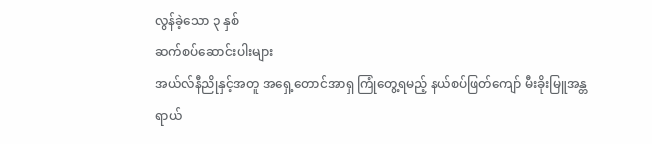လွန်ခဲ့သော ၃ နှစ်
ဆက်စပ်ဆောင်းပါးများ
အယ်လ်နီညိုနှင့်အတူ အရှေ့တောင်အာရှ ကြုံတွေ့ရမည့် နယ်စပ်ဖြတ်ကျော် မီးခိုးမြူအန္တရာယ်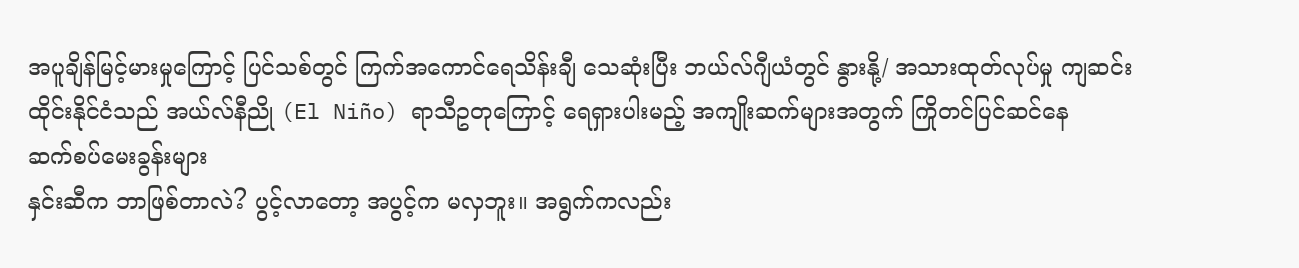အပူချိန်မြင့်မားမှုကြောင့် ပြင်သစ်တွင် ကြက်အကောင်ရေသိန်းချီ သေဆုံးပြီး ဘယ်လ်ဂျီယံတွင် နွားနို့/ အသားထုတ်လုပ်မှု ကျဆင်း
ထိုင်းနိုင်ငံသည် အယ်လ်နီညို (El Niño) ရာသီဥတုကြောင့် ရေရှားပါးမည့် အကျိုးဆက်များအတွက် ကြိုတင်ပြင်ဆင်နေ
ဆက်စပ်မေးခွန်းများ
နှင်းဆီက ဘာဖြစ်တာလဲ? ပွင့်လာတော့ အပွင့်က မလှဘူး။ အရွက်ကလည်း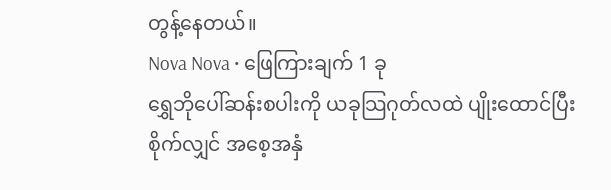တွန့်နေတယ်။
Nova Nova • ဖြေကြားချက် 1 ခု
ရွှေဘိုပေါ်ဆန်းစပါးကို ယခုသြဂုတ်လထဲ ပျိုးထောင်ပြီး စိုက်လျှင် အစေ့အနှံ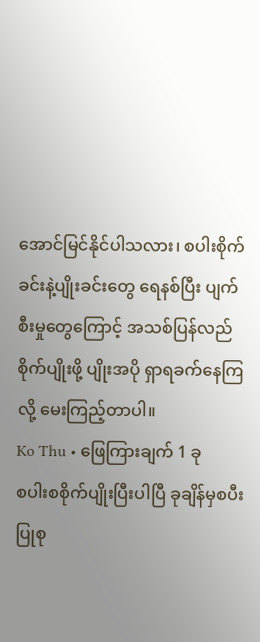အောင်မြင်နိုင်ပါသလား၊ စပါးစိုက်ခင်းနဲ့ပျိုးခင်းတွေ ရေနစ်ပြီး ပျက်စီးမှုတွေကြောင့် အသစ်ပြန်လည်စိုက်ပျိုးဖို့ ပျိုးအပို ရှာရခက်နေကြလို့ မေးကြည့်တာပါ။
Ko Thu • ဖြေကြားချက် 1 ခု
စပါးစစိုက်ပျိုးပြီးပါပြီ ခုချိန်မှစပီး ပြုစု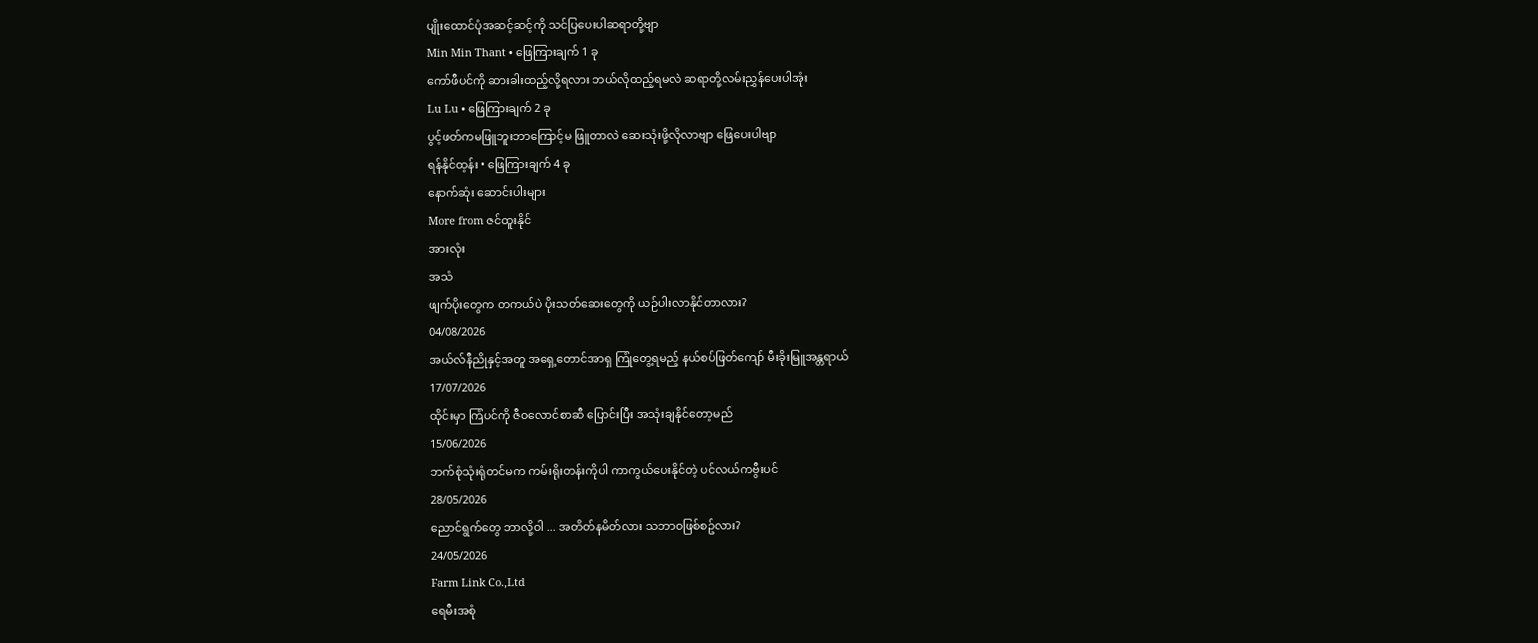ပျိုးထောင်ပုံအဆင့်ဆင့်ကို သင်ပြပေးပါဆရာတို့ဗျာ
Min Min Thant • ဖြေကြားချက် 1 ခု
ကော်ဖီပင်ကို ဆားခါးထည့်လို့ရလား ဘယ်လိုထည့်ရမလဲ ဆရာတို့လမ်းညွှန်ပေးပါအုံး
Lu Lu • ဖြေကြားချက် 2 ခု
ပွင့်ဖတ်ကမဖြူဘူးဘာကြောင့်မ ဖြူတာလဲ ဆေးသုံးဖို့လိုလာဗျာ ဖြေပေးပါဗျာ
ရန်နိုင်ထ့န်း • ဖြေကြားချက် 4 ခု
နောက်ဆုံး ဆောင်းပါးများ
More from ဇင်ထူးနိုင်
အားလုံး
အသံ
ဖျက်ပိုးတွေက တကယ်ပဲ ပိုးသတ်ဆေးတွေကို ယဉ်ပါးလာနိုင်တာလား?
04/08/2026
အယ်လ်နီညိုနှင့်အတူ အရှေ့တောင်အာရှ ကြုံတွေ့ရမည့် နယ်စပ်ဖြတ်ကျော် မီးခိုးမြူအန္တရာယ်
17/07/2026
ထိုင်းမှာ ကြံပင်ကို ဇီဝလောင်စာဆီ ပြောင်းပြီး အသုံးချနိုင်တော့မည်
15/06/2026
ဘက်စုံသုံးရုံတင်မက ကမ်းရိုးတန်းကိုပါ ကာကွယ်ပေးနိုင်တဲ့ ပင်လယ်ကဗွီးပင်
28/05/2026
ညောင်ရွက်တွေ ဘာလို့ဝါ ... အတိတ်နမိတ်လား သဘာဝဖြစ်စဥ်လား?
24/05/2026
Farm Link Co.,Ltd
ရေမီးအစုံ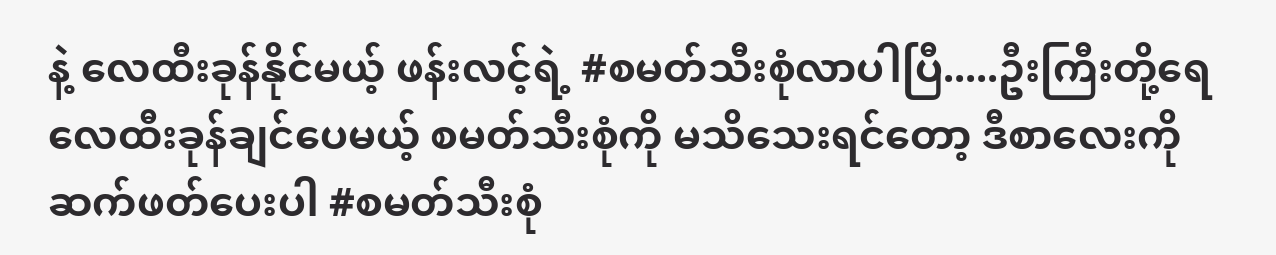နဲ့ လေထီးခုန်နိုင်မယ့် ဖန်းလင့်ရဲ့ #စမတ်သီးစုံလာပါပြီ.....ဦးကြီးတို့ရေ လေထီးခုန်ချင်ပေမယ့် စမတ်သီးစုံကို မသိသေးရင်တော့ ဒီစာလေးကို ဆက်ဖတ်ပေးပါ #စမတ်သီးစုံ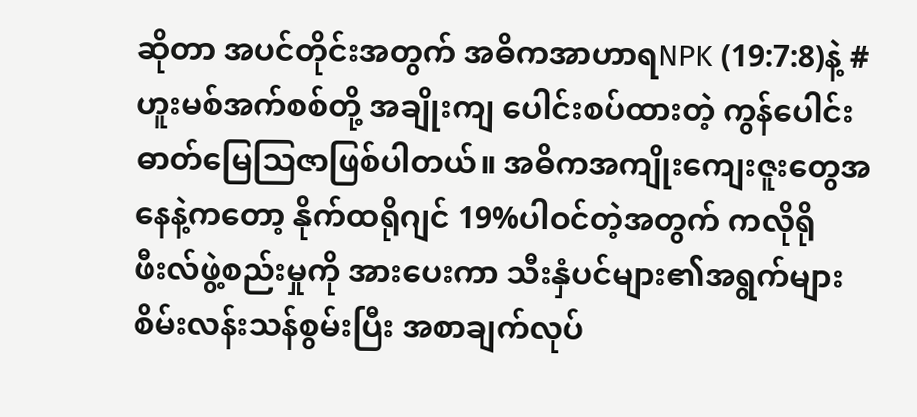ဆိုတာ အပင်တိုင်းအတွက် အဓိကအာဟာရNPK (19:7:8)နဲ့ #ဟူးမစ်အက်စစ်တို့ အချိုးကျ ပေါင်းစပ်ထားတဲ့ ကွန်ပေါင်းဓာတ်မြေဩဇာဖြစ်ပါတယ်။ အဓိကအကျိုးကျေးဇူးတွေအနေနဲ့ကတော့ နိုက်ထရိုဂျင် 19%ပါဝင်တဲ့အတွက် ကလိုရိုဖီးလ်ဖွဲ့စည်းမှုကို အားပေးကာ သီးနှံပင်များ၏အရွက်များစိမ်းလန်းသန်စွမ်းပြီး အစာချက်လုပ်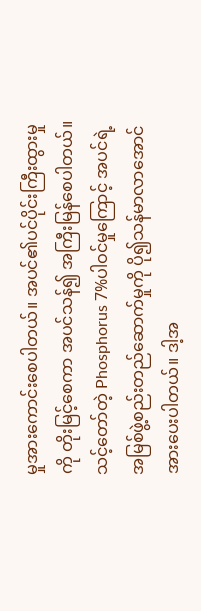မှုအားကောင်းစေပါတယ်။ အပင်၏ပင်ပိုင်းကြီးထွားမှုကို တိုးမြင့်စေကာ အပင်သန်၍ အကြီးမြန်စေပါတယ်။ သင့်တော်တဲ့ Phosphorus 7%ပါဝင်မှုကြောင့် အပင်ရဲ့ အမြစ်ဖွဲ့စည်းတည်ဆောက်မှုကို ပို၍သန်မာလာအောင် အားပေးပါတယ်။ ဒါ့အ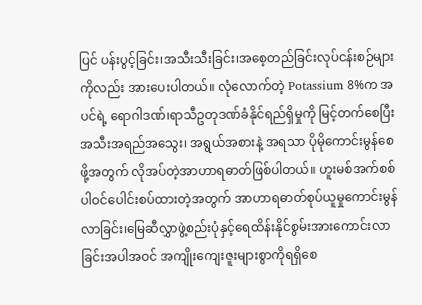ပြင် ပန်းပွင့်ခြင်း၊အသီးသီးခြင်း၊အစေ့တည်ခြင်းလုပ်ငန်းစဉ်များကိုလည်း အားပေးပါတယ်။ လုံလောက်တဲ့ Potassium 8%က အပင်ရဲ့ ရောဂါဒဏ်၊ရာသီဥတုဒဏ်ခံနိုင်ရည်ရှိမှုကို မြင့်တက်စေပြီး အသီးအရည်အသွေး၊ အရွယ်အစားနဲ့ အရသာ ပိုမိုကောင်းမွန်စေဖို့အတွက် လိုအပ်တဲ့အာဟာရဓာတ်ဖြစ်ပါတယ်။ ဟူးမစ်အက်စစ်ပါဝင်ပေါင်းစပ်ထားတဲ့အတွက် အာဟာရဓာတ်စုပ်ယူမှုကောင်းမွန်လာခြင်း၊မြေဆီလွှာဖွဲ့စည်းပုံနှင့်ရေထိန်းနိုင်စွမ်းအားကောင်းလာခြင်းအပါအဝင် အကျိုးကျေးဇူးများစွာကိုရရှိစေ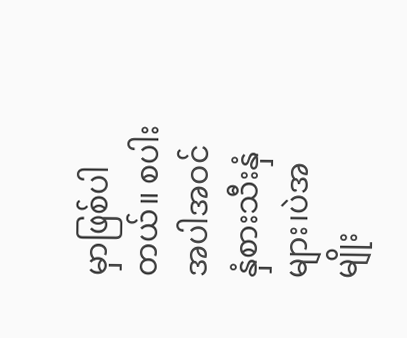မှာဖြစ်ပါတယ်။ စပါးအပါအဝင် နှံစားသီးနှံများ၊ပဲအမျိုး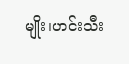မျိုး၊ဟင်းသီး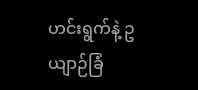ဟင်းရွက်နဲ့ ဥယျာဉ်ခြံ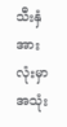သီးနှံအားလုံးမှာ အသုံး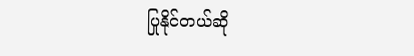ပြုနိုင်တယ်ဆို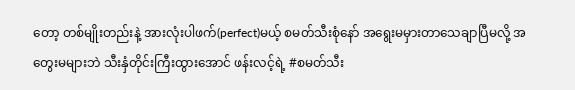တော့ တစ်မျိုးတည်းနဲ့ အားလုံးပါဖက်(perfect)မယ့် စမတ်သီးစုံနော် အရွေးမမှားတာသေချာပြီမလို့ အတွေးမများဘဲ သီးနှံတိုင်းကြီးထွားအောင် ဖန်းလင့်ရဲ့ #စမတ်သီး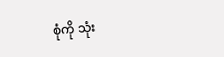စုံကို သုံး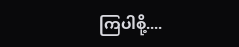ကြပါစို့....